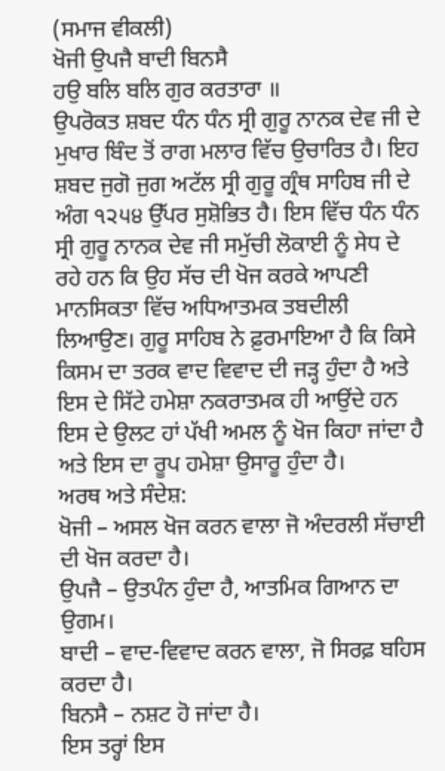(ਸਮਾਜ ਵੀਕਲੀ)
ਖੋਜੀ ਉਪਜੈ ਬਾਦੀ ਬਿਨਸੈ
ਹਉ ਬਲਿ ਬਲਿ ਗੁਰ ਕਰਤਾਰਾ ॥
ਉਪਰੋਕਤ ਸ਼ਬਦ ਧੰਨ ਧੰਨ ਸ੍ਰੀ ਗੁਰੂ ਨਾਨਕ ਦੇਵ ਜੀ ਦੇ ਮੁਖਾਰ ਬਿੰਦ ਤੋਂ ਰਾਗ ਮਲਾਰ ਵਿੱਚ ਉਚਾਰਿਤ ਹੈ। ਇਹ ਸ਼ਬਦ ਜੁਗੋ ਜੁਗ ਅਟੱਲ ਸ੍ਰੀ ਗੁਰੂ ਗ੍ਰੰਥ ਸਾਹਿਬ ਜੀ ਦੇ ਅੰਗ ੧੨੫੪ ਉੱਪਰ ਸੁਸ਼ੋਭਿਤ ਹੈ। ਇਸ ਵਿੱਚ ਧੰਨ ਧੰਨ ਸ੍ਰੀ ਗੁਰੂ ਨਾਨਕ ਦੇਵ ਜੀ ਸਮੁੱਚੀ ਲੋਕਾਈ ਨੂੰ ਸੇਧ ਦੇ ਰਹੇ ਹਨ ਕਿ ਉਹ ਸੱਚ ਦੀ ਖੋਜ ਕਰਕੇ ਆਪਣੀ ਮਾਨਸਿਕਤਾ ਵਿੱਚ ਅਧਿਆਤਮਕ ਤਬਦੀਲੀ ਲਿਆਉਣ। ਗੁਰੂ ਸਾਹਿਬ ਨੇ ਫ਼ੁਰਮਾਇਆ ਹੈ ਕਿ ਕਿਸੇ ਕਿਸਮ ਦਾ ਤਰਕ ਵਾਦ ਵਿਵਾਦ ਦੀ ਜੜ੍ਹ ਹੁੰਦਾ ਹੈ ਅਤੇ ਇਸ ਦੇ ਸਿੱਟੇ ਹਮੇਸ਼ਾ ਨਕਰਾਤਮਕ ਹੀ ਆਉਂਦੇ ਹਨ ਇਸ ਦੇ ਉਲਟ ਹਾਂ ਪੱਖੀ ਅਮਲ ਨੂੰ ਖੋਜ ਕਿਹਾ ਜਾਂਦਾ ਹੈ ਅਤੇ ਇਸ ਦਾ ਰੂਪ ਹਮੇਸ਼ਾ ਉਸਾਰੂ ਹੁੰਦਾ ਹੈ।
ਅਰਥ ਅਤੇ ਸੰਦੇਸ਼:
ਖੋਜੀ – ਅਸਲ ਖੋਜ ਕਰਨ ਵਾਲਾ ਜੋ ਅੰਦਰਲੀ ਸੱਚਾਈ ਦੀ ਖੋਜ ਕਰਦਾ ਹੈ।
ਉਪਜੈ – ਉਤਪੰਨ ਹੁੰਦਾ ਹੈ, ਆਤਮਿਕ ਗਿਆਨ ਦਾ ਉਗਮ।
ਬਾਦੀ – ਵਾਦ-ਵਿਵਾਦ ਕਰਨ ਵਾਲਾ, ਜੋ ਸਿਰਫ਼ ਬਹਿਸ ਕਰਦਾ ਹੈ।
ਬਿਨਸੈ – ਨਸ਼ਟ ਹੋ ਜਾਂਦਾ ਹੈ।
ਇਸ ਤਰ੍ਹਾਂ ਇਸ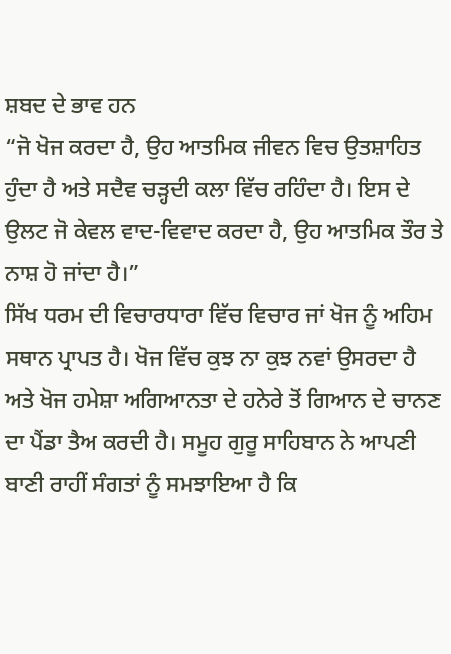ਸ਼ਬਦ ਦੇ ਭਾਵ ਹਨ
“ਜੋ ਖੋਜ ਕਰਦਾ ਹੈ, ਉਹ ਆਤਮਿਕ ਜੀਵਨ ਵਿਚ ਉਤਸ਼ਾਹਿਤ ਹੁੰਦਾ ਹੈ ਅਤੇ ਸਦੈਵ ਚੜ੍ਹਦੀ ਕਲਾ ਵਿੱਚ ਰਹਿੰਦਾ ਹੈ। ਇਸ ਦੇ ਉਲਟ ਜੋ ਕੇਵਲ ਵਾਦ-ਵਿਵਾਦ ਕਰਦਾ ਹੈ, ਉਹ ਆਤਮਿਕ ਤੌਰ ਤੇ ਨਾਸ਼ ਹੋ ਜਾਂਦਾ ਹੈ।”
ਸਿੱਖ ਧਰਮ ਦੀ ਵਿਚਾਰਧਾਰਾ ਵਿੱਚ ਵਿਚਾਰ ਜਾਂ ਖੋਜ ਨੂੰ ਅਹਿਮ ਸਥਾਨ ਪ੍ਰਾਪਤ ਹੈ। ਖੋਜ ਵਿੱਚ ਕੁਝ ਨਾ ਕੁਝ ਨਵਾਂ ਉਸਰਦਾ ਹੈ ਅਤੇ ਖੋਜ ਹਮੇਸ਼ਾ ਅਗਿਆਨਤਾ ਦੇ ਹਨੇਰੇ ਤੋਂ ਗਿਆਨ ਦੇ ਚਾਨਣ ਦਾ ਪੈਂਡਾ ਤੈਅ ਕਰਦੀ ਹੈ। ਸਮੂਹ ਗੁਰੂ ਸਾਹਿਬਾਨ ਨੇ ਆਪਣੀ ਬਾਣੀ ਰਾਹੀਂ ਸੰਗਤਾਂ ਨੂੰ ਸਮਝਾਇਆ ਹੈ ਕਿ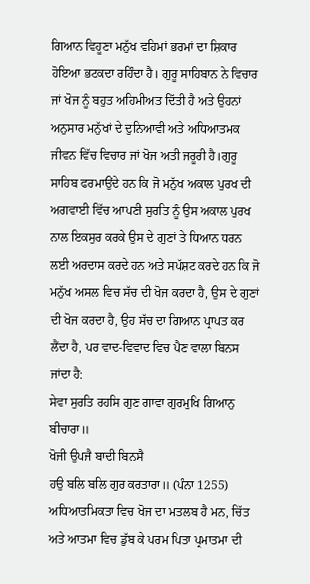ਗਿਆਨ ਵਿਹੂਣਾ ਮਨੁੱਖ ਵਹਿਮਾਂ ਭਰਮਾਂ ਦਾ ਸ਼ਿਕਾਰ ਹੋਇਆ ਭਟਕਦਾ ਰਹਿੰਦਾ ਹੈ। ਗੁਰੂ ਸਾਹਿਬਾਨ ਨੇ ਵਿਚਾਰ ਜਾਂ ਖੋਜ ਨੂੰ ਬਹੁਤ ਅਹਿਮੀਅਤ ਦਿੱਤੀ ਹੈ ਅਤੇ ਉਹਨਾਂ ਅਨੁਸਾਰ ਮਨੁੱਖਾਂ ਦੇ ਦੁਨਿਆਵੀ ਅਤੇ ਅਧਿਆਤਮਕ ਜੀਵਨ ਵਿੱਚ ਵਿਚਾਰ ਜਾਂ ਖੋਜ ਅਤੀ ਜਰੂਰੀ ਹੈ।ਗੁਰੂ ਸਾਹਿਬ ਫਰਮਾਉਂਦੇ ਹਨ ਕਿ ਜੋ ਮਨੁੱਖ ਅਕਾਲ ਪੁਰਖ ਦੀ ਅਗਵਾਈ ਵਿੱਚ ਆਪਣੀ ਸੁਰਤਿ ਨੂੰ ਉਸ ਅਕਾਲ ਪੁਰਖ ਨਾਲ ਇਕਸੁਰ ਕਰਕੇ ਉਸ ਦੇ ਗੁਣਾਂ ਤੇ ਧਿਆਨ ਧਰਨ ਲਈ ਅਰਦਾਸ ਕਰਦੇ ਹਨ ਅਤੇ ਸਪੱਸ਼ਟ ਕਰਦੇ ਹਨ ਕਿ ਜੋ ਮਨੁੱਖ ਅਸਲ ਵਿਚ ਸੱਚ ਦੀ ਖੋਜ ਕਰਦਾ ਹੈ, ਉਸ ਦੇ ਗੁਣਾਂ ਦੀ ਖੋਜ ਕਰਦਾ ਹੈ, ਉਹ ਸੱਚ ਦਾ ਗਿਆਨ ਪ੍ਰਾਪਤ ਕਰ ਲੈਂਦਾ ਹੈ, ਪਰ ਵਾਦ-ਵਿਵਾਦ ਵਿਚ ਪੈਣ ਵਾਲਾ ਬਿਨਸ ਜਾਂਦਾ ਹੈ:
ਸੇਵਾ ਸੁਰਤਿ ਰਹਸਿ ਗੁਣ ਗਾਵਾ ਗੁਰਮੁਖਿ ਗਿਆਨੁ ਬੀਚਾਰਾ॥
ਖੋਜੀ ਉਪਜੈ ਬਾਦੀ ਬਿਨਸੈ
ਹਉ ਬਲਿ ਬਲਿ ਗੁਰ ਕਰਤਾਰਾ॥ (ਪੰਨਾ 1255)
ਅਧਿਆਤਮਿਕਤਾ ਵਿਚ ਖੋਜ ਦਾ ਮਤਲਬ ਹੈ ਮਨ, ਚਿੱਤ ਅਤੇ ਆਤਮਾ ਵਿਚ ਡੁੱਬ ਕੇ ਪਰਮ ਪਿਤਾ ਪ੍ਰਮਾਤਮਾ ਦੀ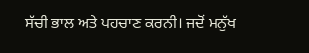ਸੱਚੀ ਭਾਲ ਅਤੇ ਪਹਚਾਣ ਕਰਨੀ। ਜਦੋਂ ਮਨੁੱਖ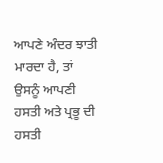ਆਪਣੇ ਅੰਦਰ ਝਾਤੀ ਮਾਰਦਾ ਹੈ, ਤਾਂ ਉਸਨੂੰ ਆਪਣੀ ਹਸਤੀ ਅਤੇ ਪ੍ਰਭੂ ਦੀ ਹਸਤੀ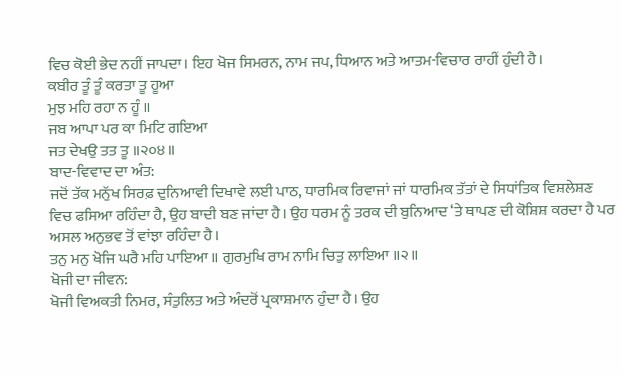ਵਿਚ ਕੋਈ ਭੇਦ ਨਹੀਂ ਜਾਪਦਾ। ਇਹ ਖੋਜ ਸਿਮਰਨ, ਨਾਮ ਜਪ, ਧਿਆਨ ਅਤੇ ਆਤਮ-ਵਿਚਾਰ ਰਾਹੀਂ ਹੁੰਦੀ ਹੈ।
ਕਬੀਰ ਤੂੰ ਤੂੰ ਕਰਤਾ ਤੂ ਹੂਆ
ਮੁਝ ਮਹਿ ਰਹਾ ਨ ਹੂੰ ॥
ਜਬ ਆਪਾ ਪਰ ਕਾ ਮਿਟਿ ਗਇਆ
ਜਤ ਦੇਖਉ ਤਤ ਤੂ ॥੨੦੪॥
ਬਾਦ-ਵਿਵਾਦ ਦਾ ਅੰਤ:
ਜਦੋਂ ਤੱਕ ਮਨੁੱਖ ਸਿਰਫ਼ ਦੁਨਿਆਵੀ ਦਿਖਾਵੇ ਲਈ ਪਾਠ, ਧਾਰਮਿਕ ਰਿਵਾਜਾਂ ਜਾਂ ਧਾਰਮਿਕ ਤੱਤਾਂ ਦੇ ਸਿਧਾਂਤਿਕ ਵਿਸ਼ਲੇਸ਼ਣ ਵਿਚ ਫਸਿਆ ਰਹਿੰਦਾ ਹੈ, ਉਹ ਬਾਦੀ ਬਣ ਜਾਂਦਾ ਹੈ। ਉਹ ਧਰਮ ਨੂੰ ਤਰਕ ਦੀ ਬੁਨਿਆਦ ‘ਤੇ ਥਾਪਣ ਦੀ ਕੋਸ਼ਿਸ਼ ਕਰਦਾ ਹੈ ਪਰ ਅਸਲ ਅਨੁਭਵ ਤੋਂ ਵਾਂਝਾ ਰਹਿੰਦਾ ਹੈ।
ਤਨੁ ਮਨੁ ਖੋਜਿ ਘਰੈ ਮਹਿ ਪਾਇਆ ॥ ਗੁਰਮੁਖਿ ਰਾਮ ਨਾਮਿ ਚਿਤੁ ਲਾਇਆ ॥੨॥
ਖੋਜੀ ਦਾ ਜੀਵਨ:
ਖੋਜੀ ਵਿਅਕਤੀ ਨਿਮਰ, ਸੰਤੁਲਿਤ ਅਤੇ ਅੰਦਰੋਂ ਪ੍ਰਕਾਸ਼ਮਾਨ ਹੁੰਦਾ ਹੈ। ਉਹ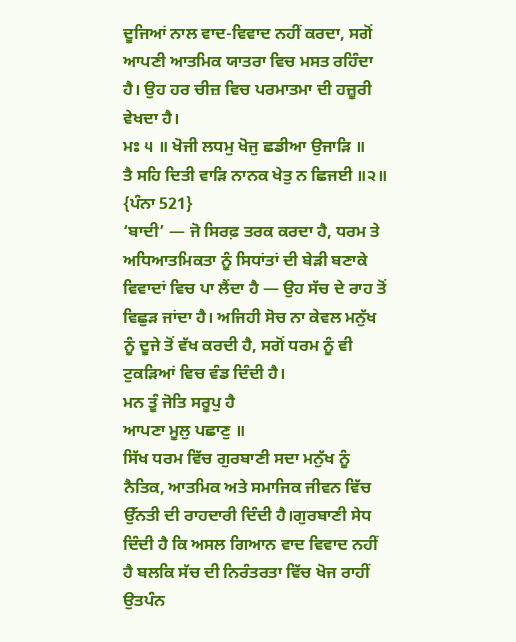ਦੂਜਿਆਂ ਨਾਲ ਵਾਦ-ਵਿਵਾਦ ਨਹੀਂ ਕਰਦਾ, ਸਗੋਂ ਆਪਣੀ ਆਤਮਿਕ ਯਾਤਰਾ ਵਿਚ ਮਸਤ ਰਹਿੰਦਾ ਹੈ। ਉਹ ਹਰ ਚੀਜ਼ ਵਿਚ ਪਰਮਾਤਮਾ ਦੀ ਹਜ਼ੂਰੀ ਵੇਖਦਾ ਹੈ।
ਮਃ ੫ ॥ ਖੋਜੀ ਲਧਮੁ ਖੋਜੁ ਛਡੀਆ ਉਜਾੜਿ ॥
ਤੈ ਸਹਿ ਦਿਤੀ ਵਾੜਿ ਨਾਨਕ ਖੇਤੁ ਨ ਛਿਜਈ ॥੨॥ {ਪੰਨਾ 521}
‘ਬਾਦੀ’ — ਜੋ ਸਿਰਫ਼ ਤਰਕ ਕਰਦਾ ਹੈ, ਧਰਮ ਤੇ ਅਧਿਆਤਮਿਕਤਾ ਨੂੰ ਸਿਧਾਂਤਾਂ ਦੀ ਬੇੜੀ ਬਣਾਕੇ ਵਿਵਾਦਾਂ ਵਿਚ ਪਾ ਲੈਂਦਾ ਹੈ — ਉਹ ਸੱਚ ਦੇ ਰਾਹ ਤੋਂ ਵਿਛੁੜ ਜਾਂਦਾ ਹੈ। ਅਜਿਹੀ ਸੋਚ ਨਾ ਕੇਵਲ ਮਨੁੱਖ ਨੂੰ ਦੂਜੇ ਤੋਂ ਵੱਖ ਕਰਦੀ ਹੈ, ਸਗੋਂ ਧਰਮ ਨੂੰ ਵੀ ਟੁਕੜਿਆਂ ਵਿਚ ਵੰਡ ਦਿੰਦੀ ਹੈ।
ਮਨ ਤੂੰ ਜੋਤਿ ਸਰੂਪੁ ਹੈ
ਆਪਣਾ ਮੂਲੁ ਪਛਾਣੁ ॥
ਸਿੱਖ ਧਰਮ ਵਿੱਚ ਗੁਰਬਾਣੀ ਸਦਾ ਮਨੁੱਖ ਨੂੰ ਨੈਤਿਕ, ਆਤਮਿਕ ਅਤੇ ਸਮਾਜਿਕ ਜੀਵਨ ਵਿੱਚ ਉੱਨਤੀ ਦੀ ਰਾਹਦਾਰੀ ਦਿੰਦੀ ਹੈ।ਗੁਰਬਾਣੀ ਸੇਧ ਦਿੰਦੀ ਹੈ ਕਿ ਅਸਲ ਗਿਆਨ ਵਾਦ ਵਿਵਾਦ ਨਹੀਂ ਹੈ ਬਲਕਿ ਸੱਚ ਦੀ ਨਿਰੰਤਰਤਾ ਵਿੱਚ ਖੋਜ ਰਾਹੀਂ ਉਤਪੰਨ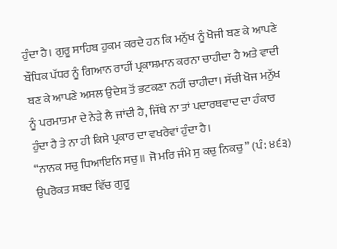ਹੁੰਦਾ ਹੈ। ਗੁਰੂ ਸਾਹਿਬ ਹੁਕਮ ਕਰਦੇ ਹਨ ਕਿ ਮਨੁੱਖ ਨੂੰ ਖੋਜੀ ਬਣ ਕੇ ਆਪਣੇ ਬੌਧਿਕ ਪੱਧਰ ਨੂੰ ਗਿਆਨ ਰਾਹੀਂ ਪ੍ਰਕਾਸ਼ਮਾਨ ਕਰਨਾ ਚਾਹੀਦਾ ਹੈ ਅਤੇ ਵਾਦੀ ਬਣ ਕੇ ਆਪਣੇ ਅਸਲ ਉਦੇਸ਼ ਤੋਂ ਭਟਕਣਾ ਨਹੀਂ ਚਾਹੀਦਾ। ਸੱਚੀ ਖੋਜ ਮਨੁੱਖ ਨੂੰ ਪਰਮਾਤਮਾ ਦੇ ਨੇੜੇ ਲੈ ਜਾਂਦੀ ਹੈ, ਜਿੱਥੇ ਨਾ ਤਾਂ ਪਦਾਰਥਵਾਦ ਦਾ ਹੰਕਾਰ ਹੁੰਦਾ ਹੈ ਤੇ ਨਾ ਹੀ ਕਿਸੇ ਪ੍ਰਕਾਰ ਦਾ ਵਖਰੇਵਾਂ ਹੁੰਦਾ ਹੈ।
“ਨਾਨਕ ਸਚੁ ਧਿਆਇਨਿ ਸਚੁ॥ ਜੋ ਮਰਿ ਜੰਮੇ ਸੁ ਕਚੁ ਨਿਕਚੁ” (ਪੰ: ੪੬੩)
ਉਪਰੋਕਤ ਸ਼ਬਦ ਵਿੱਚ ਗੁਰੂ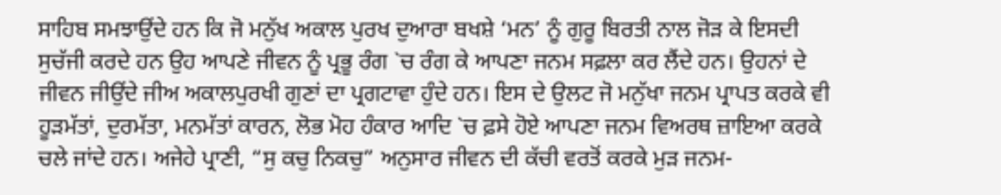ਸਾਹਿਬ ਸਮਝਾਉਂਦੇ ਹਨ ਕਿ ਜੋ ਮਨੁੱਖ ਅਕਾਲ ਪੁਰਖ ਦੁਆਰਾ ਬਖਸ਼ੇ ‘ਮਨ’ ਨੂੰ ਗੁਰੂ ਬਿਰਤੀ ਨਾਲ ਜੋੜ ਕੇ ਇਸਦੀ ਸੁਚੱਜੀ ਕਰਦੇ ਹਨ ਉਹ ਆਪਣੇ ਜੀਵਨ ਨੂੰ ਪ੍ਰਭੂ ਰੰਗ `ਚ ਰੰਗ ਕੇ ਆਪਣਾ ਜਨਮ ਸਫ਼ਲਾ ਕਰ ਲੈਂਦੇ ਹਨ। ਉਹਨਾਂ ਦੇ ਜੀਵਨ ਜੀਉਂਦੇ ਜੀਅ ਅਕਾਲਪੁਰਖੀ ਗੁਣਾਂ ਦਾ ਪ੍ਰਗਟਾਵਾ ਹੁੰਦੇ ਹਨ। ਇਸ ਦੇ ਉਲਟ ਜੋ ਮਨੁੱਖਾ ਜਨਮ ਪ੍ਰਾਪਤ ਕਰਕੇ ਵੀ ਹੂੜਮੱਤਾਂ, ਦੁਰਮੱਤਾ, ਮਨਮੱਤਾਂ ਕਾਰਨ, ਲੋਭ ਮੋਹ ਹੰਕਾਰ ਆਦਿ `ਚ ਫ਼ਸੇ ਹੋਏ ਆਪਣਾ ਜਨਮ ਵਿਅਰਥ ਜ਼ਾਇਆ ਕਰਕੇ ਚਲੇ ਜਾਂਦੇ ਹਨ। ਅਜੇਹੇ ਪ੍ਰਾਣੀ, “ਸੁ ਕਚੁ ਨਿਕਚੁ” ਅਨੁਸਾਰ ਜੀਵਨ ਦੀ ਕੱਚੀ ਵਰਤੋਂ ਕਰਕੇ ਮੁੜ ਜਨਮ-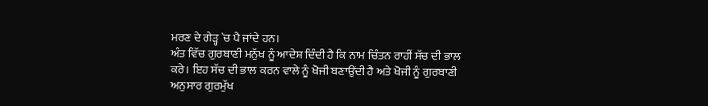ਮਰਣ ਦੇ ਗੇੜ੍ਹ `ਚ ਪੈ ਜਾਂਦੇ ਹਨ।
ਅੰਤ ਵਿੱਚ ਗੁਰਬਾਣੀ ਮਨੁੱਖ ਨੂੰ ਆਦੇਸ਼ ਦਿੰਦੀ ਹੈ ਕਿ ਨਾਮ ਚਿੰਤਨ ਰਾਹੀਂ ਸੱਚ ਦੀ ਭਾਲ ਕਰੇ। ਇਹ ਸੱਚ ਦੀ ਭਾਲ ਕਰਨ ਵਾਲੇ ਨੂੰ ਖੋਜੀ ਬਣਾਉਂਦੀ ਹੈ ਅਤੇ ਖੋਜੀ ਨੂੰ ਗੁਰਬਾਣੀ ਅਨੁਸਾਰ ਗੁਰਮੁੱਖ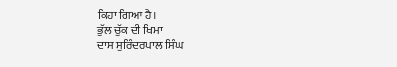ਕਿਹਾ ਗਿਆ ਹੈ।
ਭੁੱਲ ਚੁੱਕ ਦੀ ਖਿਮਾ
ਦਾਸ ਸੁਰਿੰਦਰਪਾਲ ਸਿੰਘ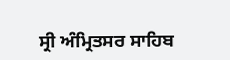ਸ੍ਰੀ ਅੰਮ੍ਰਿਤਸਰ ਸਾਹਿਬ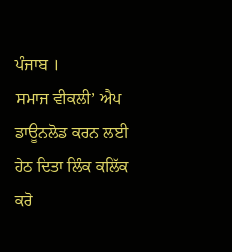ਪੰਜਾਬ ।
ਸਮਾਜ ਵੀਕਲੀ’ ਐਪ ਡਾਊਨਲੋਡ ਕਰਨ ਲਈ ਹੇਠ ਦਿਤਾ ਲਿੰਕ ਕਲਿੱਕ ਕਰੋ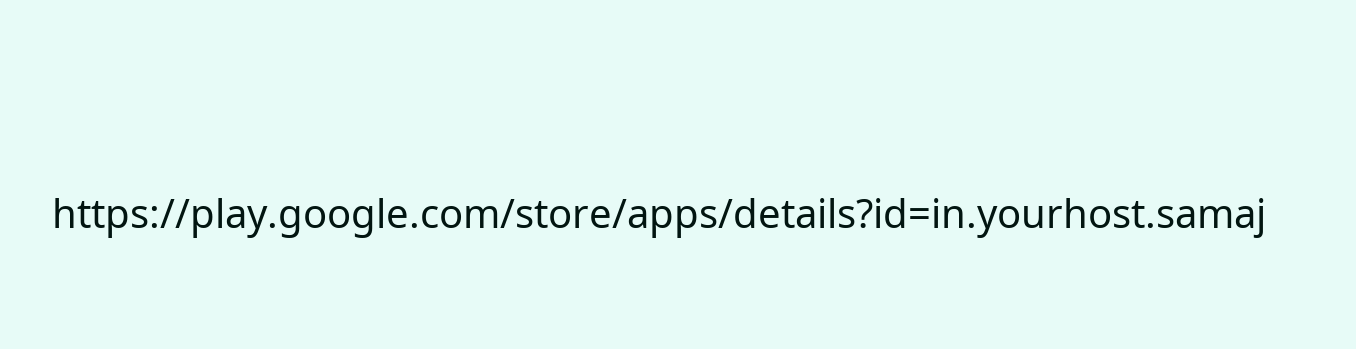https://play.google.com/store/apps/details?id=in.yourhost.samaj